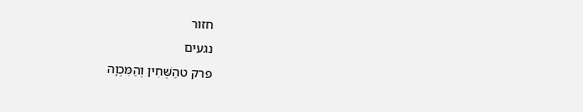חזור
נגעים
פרק טהַשְּׁחִין וְהַמִּכְוָה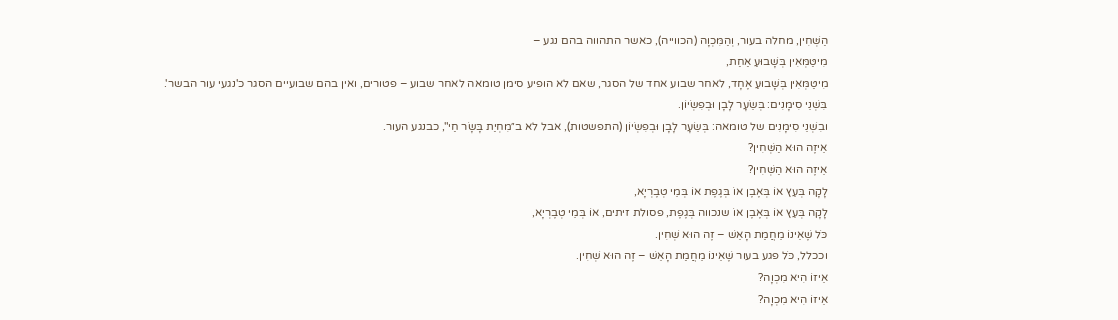הַשְּׁחִין, מחלה בעור, וְהַמִּכְוָה (הכווייה), כאשר התהווה בהם נגע –
מִיטַּמְּאִין בְּשָׁבוּעַ אַחַת,
מִיטַּמְּאִין בְּשָׁבוּעַ אֶחָד, לאחר שבוע אחד של הסגר, שאם לא הופיע סימן טומאה לאחר שבוע – פטורים, ואין בהם שבועיים הסגר כ'נגעי עור הבשר'.
בִּשְׁנֵי סִימָנִים: בְּשֵׂעָר לָבָן וּבְפִשְׂיוֹן.
ובִשְׁנֵי סִימָנִים של טומאה: בְּשֵׂעָר לָבָן וּבְפִשְׂיוֹן (התפשטות), אבל לא ב״מִחְיַת בָּשָׂר חַי", כבנגע העור.
אֵיזֶה הוּא הַשְּׁחִין?
אֵיזֶה הוּא הַשְּׁחִין?
לָקָה בְּעֵץ אוֹ בְּאֶבֶן אוֹ בְּגֶפֶת אוֹ בְּמֵי טְבֶרְיָא,
לָקָה בְּעֵץ אוֹ בְּאֶבֶן אוֹ שנכווה בְּגֶפֶת, פסולת זיתים, אוֹ בְּמֵי טְבֶרְיָא,
כֹּל שֶׁאֵינוֹ מֵחֲמַת הָאֵשׁ – זֶה הוּא שְׁחִין.
וככלל, כֹּל פגע בעור שֶׁאֵינוֹ מֵחֲמַת הָאֵשׁ – זֶה הוּא שְׁחִין.
אֵיזוֹ הִיא מִכְוָה?
אֵיזוֹ הִיא מִכְוָה?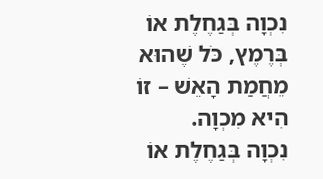נִכְוָה בְּגַחֶלֶת אוֹ בְּרֶמֶץ, כֹּל שֶׁהוּא מֵחֲמַת הָאֵשׁ – זוֹ הִיא מִכְוָה.
נִכְוָה בְּגַחֶלֶת אוֹ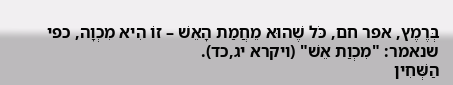בְּרֶמֶץ, אפר חם, כֹּל שֶׁהוּא מֵחֲמַת הָאֵשׁ – זוֹ הִיא מִכְוָה, כפי שנאמר: "מִכְוַת אֵשׁ" (ויקרא יג,כד).
הַשְּׁחִין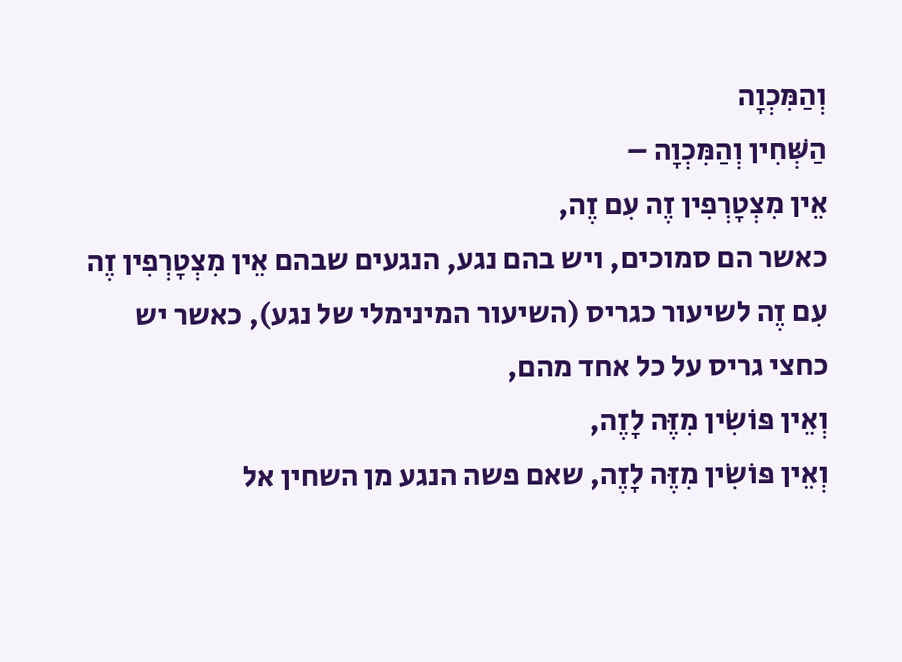וְהַמִּכְוָה
הַשְּׁחִין וְהַמִּכְוָה –
אֵין מִצְטָרְפִין זֶה עִם זֶה,
כאשר הם סמוכים, ויש בהם נגע, הנגעים שבהם אֵין מִצְטָרְפִין זֶה עִם זֶה לשיעור כגריס (השיעור המינימלי של נגע), כאשר יש כחצי גריס על כל אחד מהם,
וְאֵין פּוֹשִׂין מִזֶּה לָזֶה,
וְאֵין פּוֹשִׂין מִזֶּה לָזֶה, שאם פשה הנגע מן השחין אל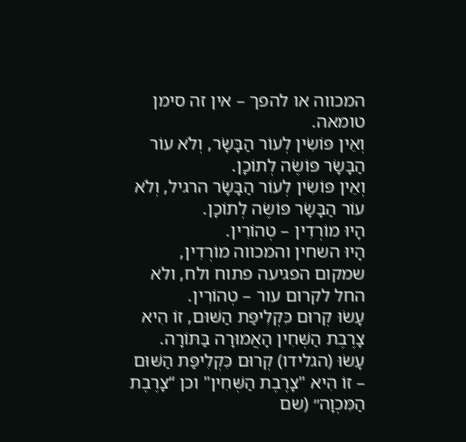המכווה או להפך – אין זה סימן טומאה.
וְאֵין פּוֹשִׂין לְעוֹר הַבָּשָׂר, וְלֹא עוֹר הַבָּשָׂר פּוֹשֶׂה לְתוֹכָן.
וְאֵין פּוֹשִׂין לְעוֹר הַבָּשָׂר הרגיל, וְלֹא עוֹר הַבָּשָׂר פּוֹשֶׂה לְתוֹכָן.
הָיוּ מוֹרְדִין – טְהוֹרִין.
הָיוּ השחין והמכווה מוֹרְדִין, שמקום הפגיעה פתוח ולח, ולא החל לקרום עור – טְהוֹרִין.
עָשׂוּ קְרוּם כִּקְלִיפַּת הַשּׁוּם, זוֹ הִיא צָרֶבֶת הַשְּׁחִין הָאֲמוּרָה בַּתּוֹרָה.
עָשׂוּ (הגלידו) קְרוּם כִּקְלִיפַּת הַשּׁוּם – זוֹ הִיא "צָרֶבֶת הַשְּׁחִין" וכן “צָרֶבֶת הַמִּכְוָה״ (שם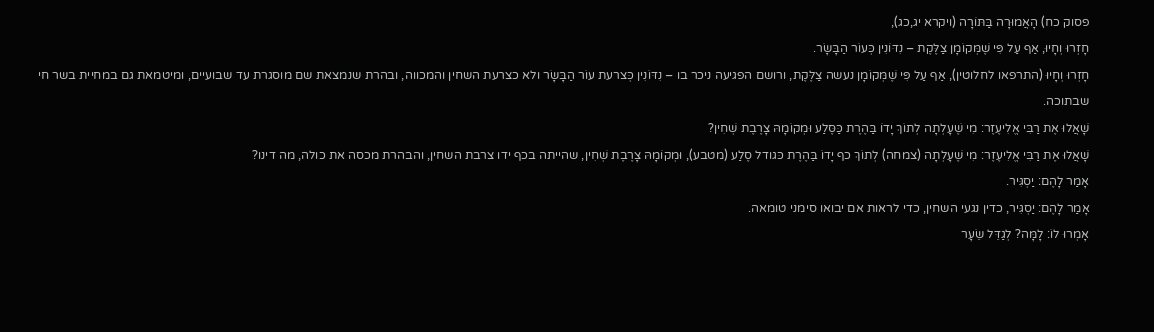פסוק כח) הָאֲמוּרָה בַּתּוֹרָה (ויקרא יג,כג),
חָזְרוּ וְחָיוּ, אַף עַל פִּי שֶׁמְּקוֹמָן צַלֶּקֶת – נִדּוֹנִין כְּעוֹר הַבָּשָׂר.
חָזְרוּ וְחָיוּ (התרפאו לחלוטין), אַף עַל פִּי שֶׁמְּקוֹמָן נעשה צַלֶּקֶת, ורושם הפגיעה ניכר בו – נִדּוֹנִין כְּצרעת עוֹר הַבָּשָׂר ולא כצרעת השחין והמכווה, ובהרת שנמצאת שם מוסגרת עד שבועיים, ומיטמאת גם במחיית בשר חי שבתוכה.
שָׁאֲלוּ אֶת רַבִּי אֱלִיעֶזֶר: מִי שֶׁעָלְתָה לְתוֹךְ יָדוֹ בַּהֶרֶת כַּסֶּלַע וּמְקוֹמָהּ צָרֶבֶת שְׁחִין?
שָׁאֲלוּ אֶת רַבִּי אֱלִיעֶזֶר: מִי שֶׁעָלְתָה (צמחה) לְתוֹךְ כף יָדוֹ בַּהֶרֶת כּגודל סֶלַע (מטבע), וּמְקוֹמָהּ צָרֶבֶת שְׁחִין, שהייתה בכף ידו צרבת השחין, והבהרת מכסה את כולה, מה דינו?
אָמַר לָהֶם: יַסְגִּיר.
אָמַר לָהֶם: יַסְגִּיר, כדין נגעי השחין, כדי לראות אם יבואו סימני טומאה.
אָמְרוּ לוֹ: לָמָּה? לְגַדֵּל שֵׂעָר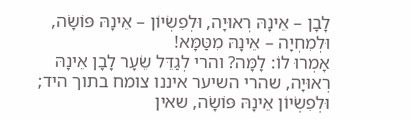לָבָן – אֵינָהּ רְאוּיָה, וּלְפִשְׂיוֹן – אֵינָהּ פּוֹשָׂה, וּלְמִחְיָה – אֵינָהּ מִטַּמָּא!
אָמְרוּ לוֹ: לָמָּה? והרי לְגַדֵּל שֵׂעָר לָבָן אֵינָהּ רְאוּיָה, שהרי השיער איננו צומח בתוך היד; וּלְפִשְׂיוֹן אֵינָהּ פּוֹשָׂה, שאין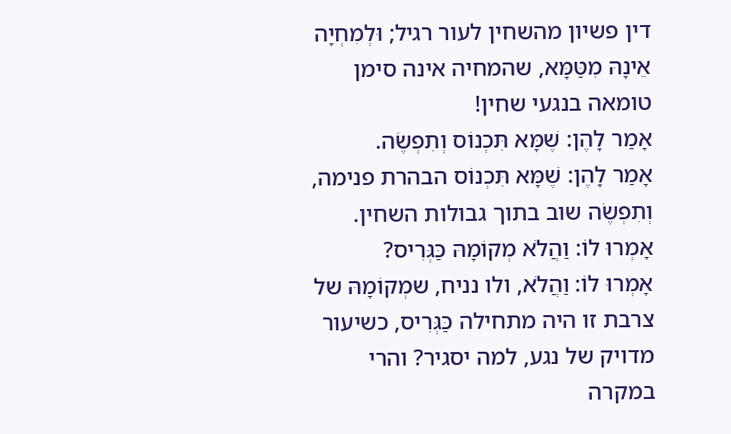דין פשיון מהשחין לעור רגיל; וּלְמִחְיָה אֵינָהּ מִטַּמָּא, שהמחיה אינה סימן טומאה בנגעי שחין!
אָמַר לָהֶן: שֶׁמָּא תִּכְנוֹס וְתִפְשֶׂה.
אָמַר לָהֶן: שֶׁמָּא תִּכְנוֹס הבהרת פנימה, וְתִפְשֶׂה שוב בתוך גבולות השחין.
אָמְרוּ לוֹ: וַהֲלֹא מְקוֹמָהּ כַּגְּרִיס?
אָמְרוּ לוֹ: וַהֲלֹא, ולו נניח, שמְקוֹמָהּ של צרבת זו היה מתחילה כַּגְּרִיס, כשיעור מדויק של נגע, למה יסגיר? והרי במקרה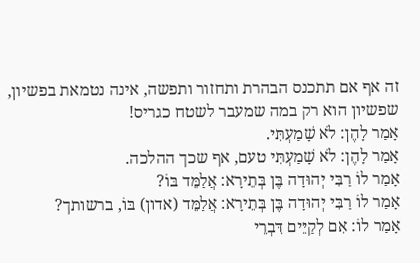זה אף אם תתכנס הבהרת ותחזור ותפשה, אינה נטמאת בפשיון, שפשיון הוא רק במה שמעבר לשטח כגריס!
אָמַר לָהֶן: לֹא שָׁמַעְתִּי.
אָמַר לָהֶן: לֹא שָׁמַעְתִּי טעם, אף שכך ההלכה.
אָמַר לוֹ רַבִּי יְהוּדָה בֶּן בְּתֵירָא: אֲלַמֵּד בּוֹ?
אָמַר לוֹ רַבִּי יְהוּדָה בֶּן בְּתֵירָא: אֲלַמֵּד (אדון) בּוֹ, ברשותך?
אָמַר לוֹ: אִם לְקַיֵּים דִּבְרֵי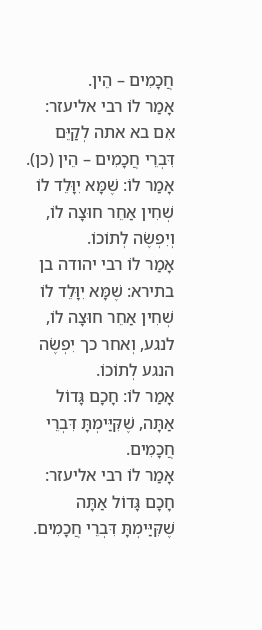חֲכָמִים – הֵין.
אָמַר לוֹ רבי אליעזר: אִם בא אתה לְקַיֵּם דִּבְרֵי חֲכָמִים – הֵין (כן).
אָמַר לוֹ: שֶׁמָּא יִוָּלֵד לוֹ שְׁחִין אַחֵר חוּצָה לוֹ, וְיִפְשֶׂה לְתוֹכוֹ.
אָמַר לוֹ רבי יהודה בן בתירא: שֶׁמָּא יִוָּלֵד לוֹ שְׁחִין אַחֵר חוּצָה לוֹ, לנגע, וְאחר כך יִפְשֶׂה הנגע לְתוֹכוֹ.
אָמַר לוֹ: חָכָם גָּדוֹל אַתָּה, שֶׁקִּיַּימְתָּ דִּבְרֵי חֲכָמִים.
אָמַר לוֹ רבי אליעזר: חָכָם גָּדוֹל אַתָּה שֶׁקִּיַּימְתָּ דִּבְרֵי חֲכָמִים.